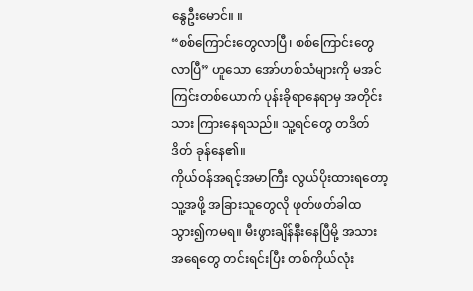နွေဦးမောင်။ ။
“စစ်ကြောင်းတွေလာပြီ၊ စစ်ကြောင်းတွေလာပြီ” ဟူသော အော်ဟစ်သံများကို မအင်ကြင်းတစ်ယောက် ပုန်းခိုရာနေရာမှ အတိုင်းသား ကြားနေရသည်။ သူ့ရင်တွေ တဒိတ်ဒိတ် ခုန်နေ၏။
ကိုယ်ဝန်အရင့်အမာကြီး လွယ်ပိုးထားရတော့ သူ့အဖို့ အခြားသူတွေလို ဖုတ်ဖတ်ခါထသွား၍ကမရ။ မီးဖွားချိန်နီးနေပြီမို့ အသား အရေတွေ တင်းရင်းပြီး တစ်ကိုယ်လုံး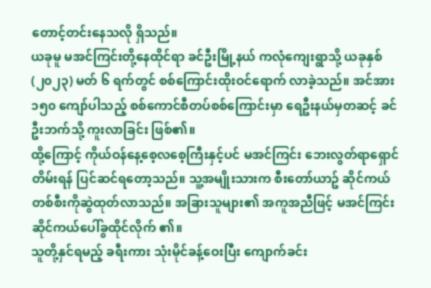တောင့်တင်းနေသလို ရှိသည်။
ယခုမူ မအင်ကြင်းတို့နေထိုင်ရာ ခင်ဦးမြို့နယ် ကလုံကျေးရွာသို့ ယခုနှစ်(၂၀၂၃) မတ် ၆ ရက်တွင် စစ်ကြောင်းထိုးဝင်ရောက် လာခဲ့သည်။ အင်အား ၁၅၀ ကျော်ပါသည့် စစ်ကောင်စီတပ်စစ်ကြောင်းမှာ ရေဦးနယ်မှတဆင့် ခင်ဦးဘက်သို့ ကူးလာခြင်း ဖြစ်၏။
ထို့ကြောင့် ကိုယ်ဝန်နေ့စေ့လစေ့ကြီးနှင့်ပင် မအင်ကြင်း ဘေးလွတ်ရာရှောင်တိမ်းရန် ပြင်ဆင်ရတော့သည်။ သူ့အမျိုးသားက စီးတော်ယာဥ် ဆိုင်ကယ်တစ်စီးကိုဆွဲထုတ်လာသည်။ အခြားသူများ၏ အကူအညီဖြင့် မအင်ကြင်း ဆိုင်ကယ်ပေါ်ခွထိုင်လိုက် ၏။
သူတို့နှင်ရမည့် ခရီးကား သုံးမိုင်ခန့်ဝေးပြီး ကျောက်ခင်း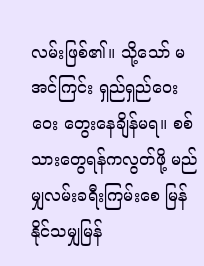လမ်းဖြစ်၏။ သို့သော် မအင်ကြင်း ရှည်ရှည်ဝေးဝေး တွေးနေချိန်မရ။ စစ်သားတွေရန်ကလွတ်ဖို့ မည်မျှလမ်းခရီးကြမ်းစေ မြန်နိုင်သမျှမြန်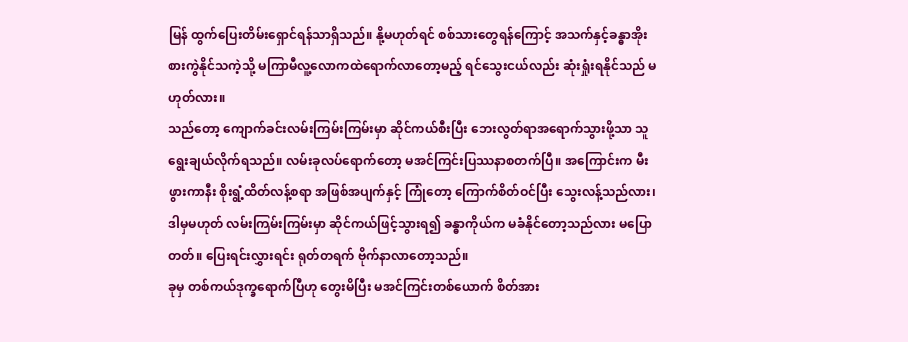မြန် ထွက်ပြေးတိမ်းရှောင်ရန်သာရှိသည်။ နို့မဟုတ်ရင် စစ်သားတွေရန်ကြောင့် အသက်နှင့်ခန္ဓာအိုးစားကွဲနိုင်သကဲ့သို့ မကြာမီလူ့လောကထဲရောက်လာတော့မည့် ရင်သွေးငယ်လည်း ဆုံးရှုံးရနိုင်သည် မဟုတ်လား။
သည်တော့ ကျောက်ခင်းလမ်းကြမ်းကြမ်းမှာ ဆိုင်ကယ်စီးပြီး ဘေးလွတ်ရာအရောက်သွားဖို့သာ သူရွေးချယ်လိုက်ရသည်။ လမ်းခုလပ်ရောက်တော့ မအင်ကြင်းပြဿနာစတက်ပြီ။ အကြောင်းက မီးဖွားကာနီး စိုးရွံ့ထိတ်လန့်စရာ အဖြစ်အပျက်နှင့် ကြုံတော့ ကြောက်စိတ်ဝင်ပြီး သွေးလန့်သည်လား၊ ဒါမှမဟုတ် လမ်းကြမ်းကြမ်းမှာ ဆိုင်ကယ်ဖြင့်သွားရ၍ ခန္ဓာကိုယ်က မခံနိုင်တော့သည်လား မပြောတတ်။ ပြေးရင်းလွှားရင်း ရုတ်တရက် ဗိုက်နာလာတော့သည်။
ခုမှ တစ်ကယ်ဒုက္ခရောက်ပြီဟု တွေးမိပြီး မအင်ကြင်းတစ်ယောက် စိတ်အား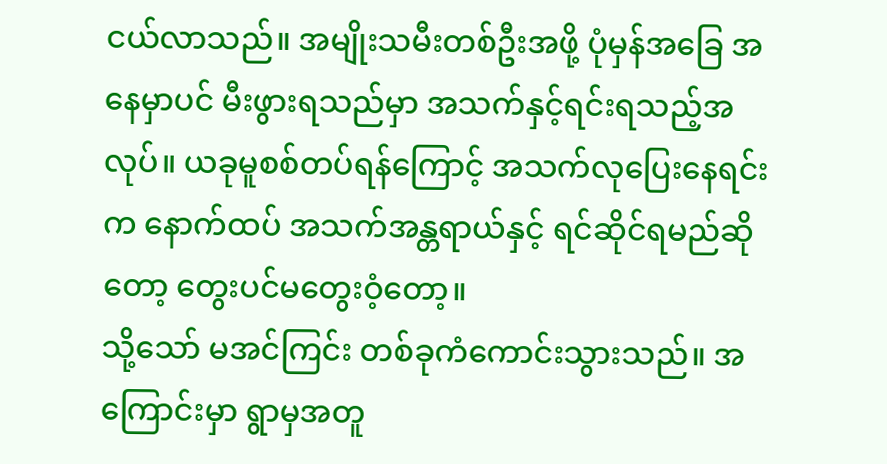ငယ်လာသည်။ အမျိုးသမီးတစ်ဦးအဖို့ ပုံမှန်အခြေ အနေမှာပင် မီးဖွားရသည်မှာ အသက်နှင့်ရင်းရသည့်အလုပ်။ ယခုမူစစ်တပ်ရန်ကြောင့် အသက်လုပြေးနေရင်းက နောက်ထပ် အသက်အန္တရာယ်နှင့် ရင်ဆိုင်ရမည်ဆိုတော့ တွေးပင်မတွေးဝံ့တော့။
သို့သော် မအင်ကြင်း တစ်ခုကံကောင်းသွားသည်။ အကြောင်းမှာ ရွာမှအတူ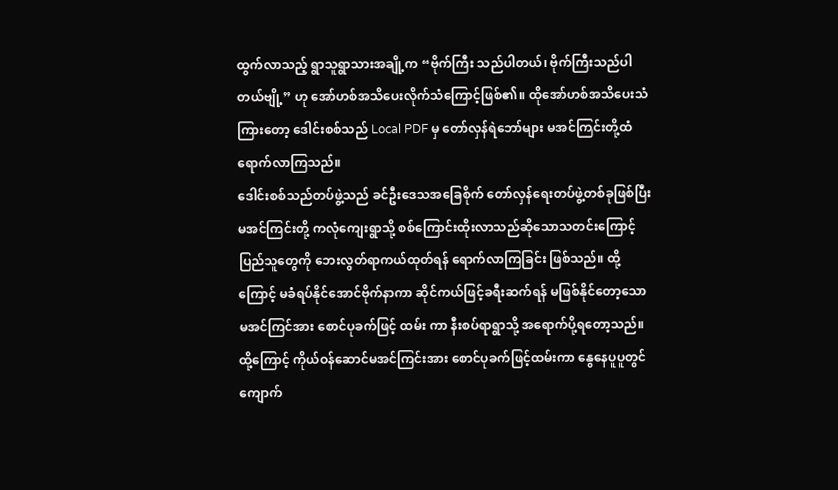ထွက်လာသည့် ရွာသူရွာသားအချို့က “ဗိုက်ကြီး သည်ပါတယ်၊ ဗိုက်ကြီးသည်ပါတယ်ဗျို့” ဟု အော်ဟစ်အသိပေးလိုက်သံကြောင့်ဖြစ်၏။ ထိုအော်ဟစ်အသိပေးသံကြားတော့ ဒေါင်းစစ်သည် Local PDF မှ တော်လှန်ရဲဘော်များ မအင်ကြင်းတို့ထံ ရောက်လာကြသည်။
ဒေါင်းစစ်သည်တပ်ဖွဲ့သည် ခင်ဦးဒေသအခြေစိုက် တော်လှန်ရေးတပ်ဖွဲ့တစ်ခုဖြစ်ပြီး မအင်ကြင်းတို့ ကလုံကျေးရွာသို့ စစ်ကြောင်းထိုးလာသည်ဆိုသောသတင်းကြောင့် ပြည်သူတွေကို ဘေးလွတ်ရာကယ်ထုတ်ရန် ရောက်လာကြခြင်း ဖြစ်သည်။ ထို့ကြောင့် မခံရပ်နိုင်အောင်ဗိုက်နာကာ ဆိုင်ကယ်ဖြင့်ခရီးဆက်ရန် မဖြစ်နိုင်တော့သော မအင်ကြင်အား စောင်ပုခက်ဖြင့် ထမ်း ကာ နီးစပ်ရာရွာသို့ အရောက်ပို့ရတော့သည်။
ထို့ကြောင့် ကိုယ်ဝန်ဆောင်မအင်ကြင်းအား စောင်ပုခက်ဖြင့်ထမ်းကာ နွေနေပူပူတွင် ကျောက်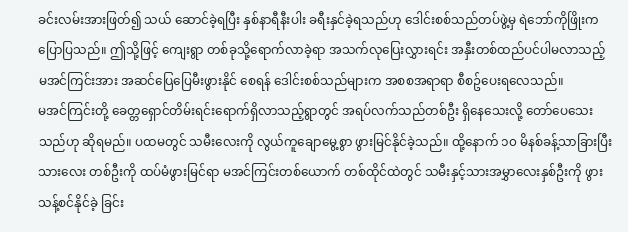ခင်းလမ်းအားဖြတ်၍ သယ် ဆောင်ခဲ့ရပြီး နှစ်နာရီနီးပါး ခရီးနှင်ခဲ့ရသည်ဟု ဒေါင်းစစ်သည်တပ်ဖွဲ့မှ ရဲဘော်ကိုဖြိုးက ပြောပြသည်။ ဤသို့ဖြင့် ကျေးရွာ တစ်ခုသို့ရောက်လာခဲ့ရာ အသက်လုပြေးလွှားရင်း အနှီးတစ်ထည်ပင်ပါမလာသည့် မအင်ကြင်းအား အဆင်ပြေပြေမီးဖွားနိုင် စေရန် ဒေါင်းစစ်သည်များက အစစအရာရာ စီစဥ်ပေးရလေသည်။
မအင်ကြင်းတို့ ခေတ္တရှောင်တိမ်းရင်းရောက်ရှိလာသည့်ရွာတွင် အရပ်လက်သည်တစ်ဦး ရှိနေသေးလို့ တော်ပေသေးသည်ဟု ဆိုရမည်။ ပထမတွင် သမီးလေးကို လွယ်ကူချောမွေ့စွာ ဖွားမြင်နိုင်ခဲ့သည်။ ထို့နောက် ၁၀ မိနစ်ခန့်သာခြားပြီး သားလေး တစ်ဦးကို ထပ်မံဖွားမြင်ရာ မအင်ကြင်းတစ်ယောက် တစ်ထိုင်ထဲတွင် သမီးနှင့်သားအမွှာလေးနှစ်ဦးကို ဖွားသန့်စင်နိုင်ခဲ့ ခြင်း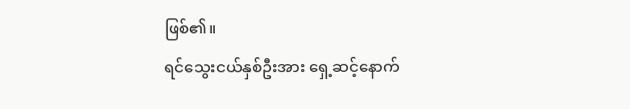ဖြစ်၏။
ရင်သွေးငယ်နှစ်ဦးအား ရှေ့ဆင့်နောက်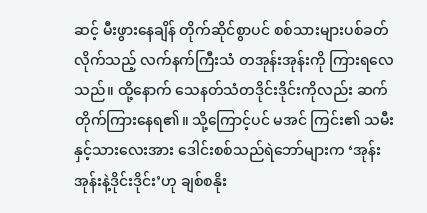ဆင့် မီးဖွားနေချိန် တိုက်ဆိုင်စွာပင် စစ်သားများပစ်ခတ်လိုက်သည့် လက်နက်ကြီးသံ တအုန်းအုန်းကို ကြားရလေသည်။ ထို့နောက် သေနတ်သံတဒိုင်းဒိုင်းကိုလည်း ဆက်တိုက်ကြားနေရ၏။ သို့ကြောင့်ပင် မအင် ကြင်း၏ သမီးနှင့်သားလေးအား ဒေါင်းစစ်သည်ရဲဘော်များက ‘အုန်းအုန်းနဲ့ဒိုင်းဒိုင်း’ဟု ချစ်စနိုး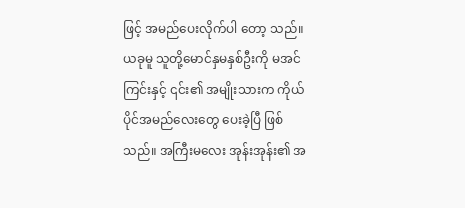ဖြင့် အမည်ပေးလိုက်ပါ တော့ သည်။
ယခုမူ သူတို့မောင်နှမနှစ်ဦးကို မအင်ကြင်းနှင့် ၎င်း၏ အမျိုးသားက ကိုယ်ပိုင်အမည်လေးတွေ ပေးခဲ့ပြီ ဖြစ်သည်။ အကြီးမလေး အုန်းအုန်း၏ အ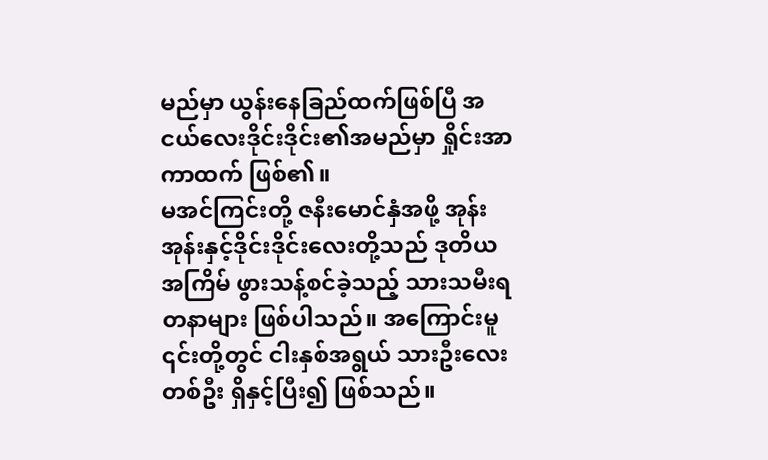မည်မှာ ယွန်းနေခြည်ထက်ဖြစ်ပြီ အငယ်လေးဒိုင်းဒိုင်း၏အမည်မှာ ရှိုင်းအာကာထက် ဖြစ်၏။
မအင်ကြင်းတို့ ဇနီးမောင်နှံအဖို့ အုန်းအုန်းနှင့်ဒိုင်းဒိုင်းလေးတို့သည် ဒုတိယအကြိမ် ဖွားသန့်စင်ခဲ့သည့် သားသမီးရတနာများ ဖြစ်ပါသည်။ အကြောင်းမူ ၎င်းတို့တွင် ငါးနှစ်အရွယ် သားဦးလေးတစ်ဦး ရှိနှင့်ပြီး၍ ဖြစ်သည်။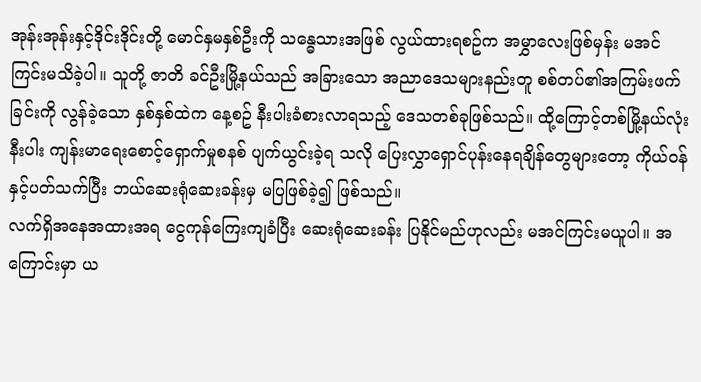အုန်းအုန်းနှင့်ဒိုင်းဒိုင်းတို့ မောင်နှမနှစ်ဦးကို သန္ဓေသားအဖြစ် လွယ်ထားရစဥ်က အမွှာလေးဖြစ်မှန်း မအင်ကြင်းမသိခဲ့ပါ။ သူတို့ ဇာတိ ခင်ဦးမြို့နယ်သည် အခြားသော အညာဒေသများနည်းတူ စစ်တပ်၏အကြမ်းဖက်ခြင်းကို လွန်ခဲ့သော နှစ်နှစ်ထဲက နေ့စဥ် နီးပါးခံစားလာရသည့် ဒေသတစ်ခုဖြစ်သည်။ ထို့ကြောင့်တစ်မြို့နယ်လုံးနီးပါး ကျန်းမာရေးစောင့်ရှောက်မှုစနစ် ပျက်ယွင်းခဲ့ရ သလို ပြေးလွှာရှောင်ပုန်းနေရချိန်တွေများတော့ ကိုယ်ဝန်နှင့်ပတ်သက်ပြီး ဘယ်ဆေးရုံဆေးခန်းမှ မပြဖြစ်ခဲ့၍ ဖြစ်သည်။
လက်ရှိအနေအထားအရ ငွေကုန်ကြေးကျခံပြီး ဆေးရုံဆေးခန်း ပြနိုင်မည်ဟုလည်း မအင်ကြင်းမယူပါ။ အကြောင်းမှာ ယ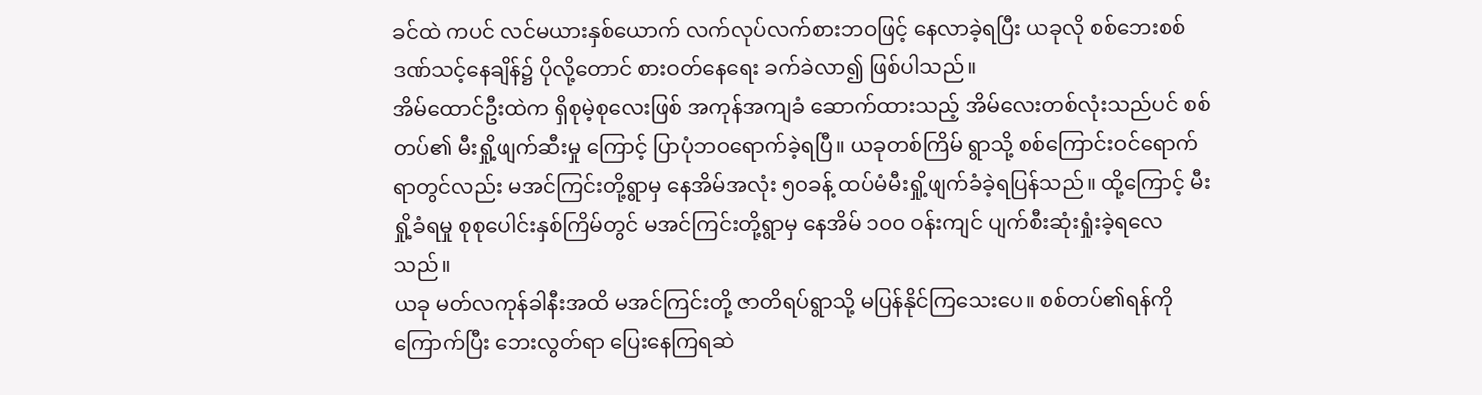ခင်ထဲ ကပင် လင်မယားနှစ်ယောက် လက်လုပ်လက်စားဘဝဖြင့် နေလာခဲ့ရပြီး ယခုလို စစ်ဘေးစစ်ဒဏ်သင့်နေချိန်၌ ပိုလို့တောင် စားဝတ်နေရေး ခက်ခဲလာ၍ ဖြစ်ပါသည်။
အိမ်ထောင်ဦးထဲက ရှိစုမဲ့စုလေးဖြစ် အကုန်အကျခံ ဆောက်ထားသည့် အိမ်လေးတစ်လုံးသည်ပင် စစ်တပ်၏ မီးရှို့ဖျက်ဆီးမှု ကြောင့် ပြာပုံဘဝရောက်ခဲ့ရပြီ။ ယခုတစ်ကြိမ် ရွာသို့ စစ်ကြောင်းဝင်ရောက်ရာတွင်လည်း မအင်ကြင်းတို့ရွာမှ နေအိမ်အလုံး ၅၀ခန့် ထပ်မံမီးရှို့ဖျက်ခံခဲ့ရပြန်သည်။ ထို့ကြောင့် မီးရှို့ခံရမှု စုစုပေါင်းနှစ်ကြိမ်တွင် မအင်ကြင်းတို့ရွာမှ နေအိမ် ၁၀၀ ဝန်းကျင် ပျက်စီးဆုံးရှုံးခဲ့ရလေသည်။
ယခု မတ်လကုန်ခါနီးအထိ မအင်ကြင်းတို့ ဇာတိရပ်ရွာသို့ မပြန်နိုင်ကြသေးပေ။ စစ်တပ်၏ရန်ကိုကြောက်ပြီး ဘေးလွတ်ရာ ပြေးနေကြရဆဲ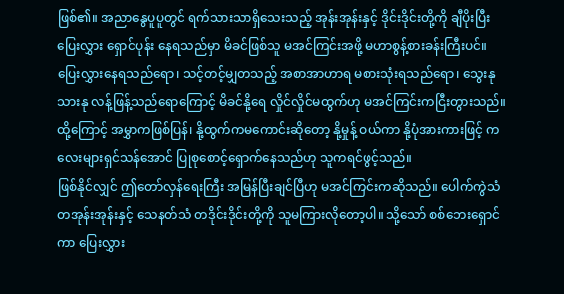ဖြစ်၏။ အညာနွေပူပူတွင် ရက်သားသာရှိသေးသည့် အုန်းအုန်းနှင့် ဒိုင်းဒိုင်းတို့ကို ချီပိုးပြီး ပြေးလွှား ရှောင်ပုန်း နေရသည်မှာ မိခင်ဖြစ်သူ မအင်ကြင်းအဖို့ မဟာစွန့်စားခန်းကြီးပင်။
ပြေးလွှားနေရသည်ရော၊ သင့်တင့်မျှတသည့် အစာအာဟာရ မစားသုံးရသည်ရော၊ သွေးနုသားနု လန့်ဖြန့်သည်ရောကြောင့် မိခင်နို့ရေ လှိုင်လှိုင်မထွက်ဟု မအင်ကြင်းကငြီးတွားသည်။ ထို့ကြောင့် အမွှာကဖြစ်ပြန်၊ နို့ထွက်ကမကောင်းဆိုတော့ နို့မှုန့် ဝယ်ကာ နို့ပုံအားကားဖြင့် ကလေးများရှင်သန်အောင် ပြုစုစောင့်ရှောက်နေသည်ဟု သူကရင်ဖွင့်သည်။
ဖြစ်နိုင်လျှင် ဤတော်လှန်ရေးကြီး အမြန်ပြီးချင်ပြီဟု မအင်ကြင်းကဆိုသည်။ ပေါက်ကွဲသံတအုန်းအုန်းနှင့် သေနတ်သံ တဒိုင်းဒိုင်းတို့ကို သူမကြားလိုတော့ပါ။ သို့သော် စစ်ဘေးရှောင်ကာ ပြေးလွှား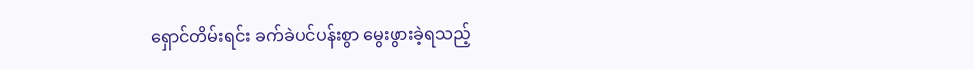ရှောင်တိမ်းရင်း ခက်ခဲပင်ပန်းစွာ မွေးဖွားခဲ့ရသည့်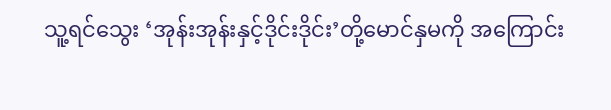သူ့ရင်သွေး ‘အုန်းအုန်းနှင့်ဒိုင်းဒိုင်း’တို့မောင်နှမကို အကြောင်း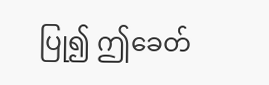ပြု၍ ဤခေတ်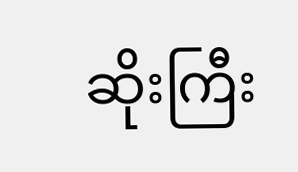ဆိုးကြီး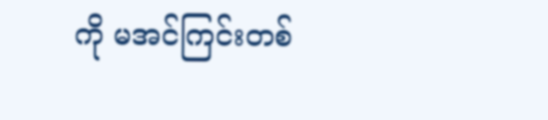ကို မအင်ကြင်းတစ်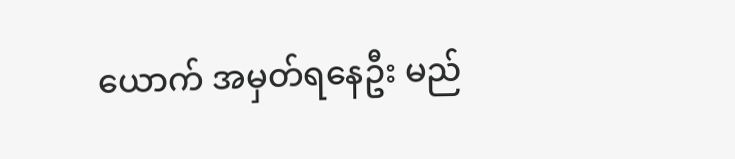ယောက် အမှတ်ရနေဦး မည်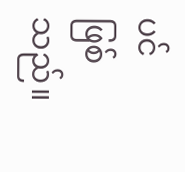ပင် ဖြစ်သည်။